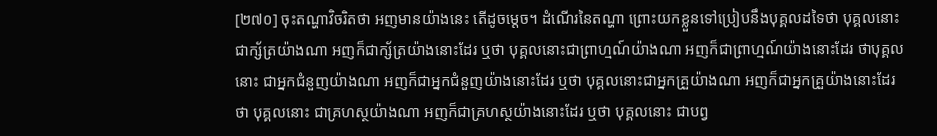[២៧០] ចុះតណ្ហាវិចរិតថា អញមានយ៉ាងនេះ តើដូចម្ដេច។ ដំណើរនៃតណ្ហា ព្រោះយកខ្លួនទៅប្រៀបនឹងបុគ្គលដទៃថា បុគ្គលនោះជាក្ស័ត្រយ៉ាងណា អញក៏ជាក្ស័ត្រយ៉ាងនោះដែរ ឬថា បុគ្គលនោះជាព្រាហ្មណ៍យ៉ាងណា អញក៏ជាព្រាហ្មណ៍យ៉ាងនោះដែរ ថាបុគ្គលនោះ ជាអ្នកជំនួញយ៉ាងណា អញក៏ជាអ្នកជំនួញយ៉ាងនោះដែរ ឬថា បុគ្គលនោះជាអ្នកគ្រួយ៉ាងណា អញក៏ជាអ្នកគ្រួយ៉ាងនោះដែរ ថា បុគ្គលនោះ ជាគ្រហស្ថយ៉ាងណា អញក៏ជាគ្រហស្ថយ៉ាងនោះដែរ ឬថា បុគ្គលនោះ ជាបព្វ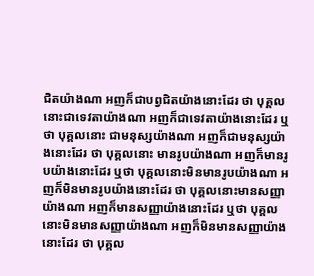ជិតយ៉ាងណា អញក៏ជាបព្វជិតយ៉ាងនោះដែរ ថា បុគ្គលនោះជាទេវតាយ៉ាងណា អញក៏ជាទេវតាយ៉ាងនោះដែរ ឬថា បុគ្គលនោះ ជាមនុស្សយ៉ាងណា អញក៏ជាមនុស្សយ៉ាងនោះដែរ ថា បុគ្គលនោះ មានរូបយ៉ាងណា អញក៏មានរូបយ៉ាងនោះដែរ ឬថា បុគ្គលនោះមិនមានរូបយ៉ាងណា អញក៏មិនមានរូបយ៉ាងនោះដែរ ថា បុគ្គលនោះមានសញ្ញាយ៉ាងណា អញក៏មានសញ្ញាយ៉ាងនោះដែរ ឬថា បុគ្គលនោះមិនមានសញ្ញាយ៉ាងណា អញក៏មិនមានសញ្ញាយ៉ាងនោះដែរ ថា បុគ្គល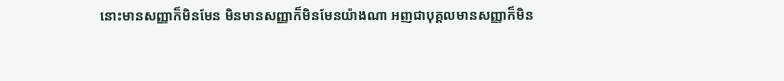នោះមានសញ្ញាក៏មិនមែន មិនមានសញ្ញាក៏មិនមែនយ៉ាងណា អញជាបុគ្គលមានសញ្ញាក៏មិន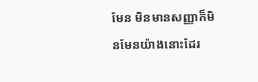មែន មិនមានសញ្ញាក៏មិនមែនយ៉ាងនោះដែរ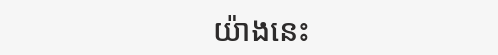យ៉ាងនេះ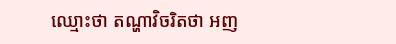ឈ្មោះថា តណ្ហាវិចរិតថា អញ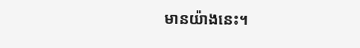មានយ៉ាងនេះ។